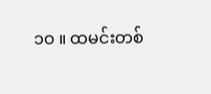၁ဝ ။ ထမင်းတစ်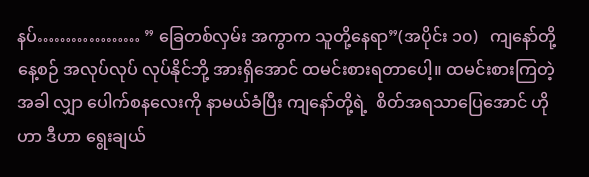နပ်……………… ” ခြေတစ်လှမ်း အကွာက သူတို့နေရာ”(အပိုင်း ၁၀)   ကျနော်တို့နေ့စဉ် အလုပ်လုပ် လုပ်နိုင်ဘို့ အားရှိအောင် ထမင်းစားရတာပေါ့။ ထမင်းစားကြတဲ့အခါ လျှာ ပေါက်စနလေးကို နာမယ်ခံပြီး ကျနော်တို့ရဲ့  စိတ်အရသာပြေအောင် ဟိုဟာ ဒီဟာ ရွေးချယ်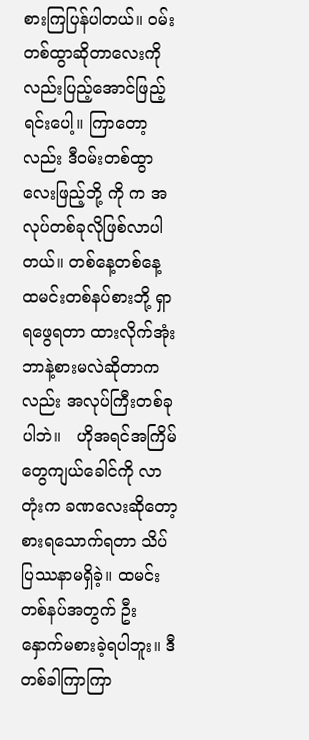စားကြပြန်ပါတယ်။ ဝမ်းတစ်ထွာဆိုတာလေးကိုလည်းပြည့်အောင်ဖြည့်ရင်းပေါ့။ ကြာတော့လည်း ဒီဝမ်းတစ်ထွာလေးဖြည့်ဘို့ ကို က အလုပ်တစ်ခုလိုဖြစ်လာပါတယ်။ တစ်နေ့တစ်နေ့ ထမင်းတစ်နပ်စားဘို့ ရှာရဖွေရတာ ထားလိုက်အုံး ဘာနဲ့စားမလဲဆိုတာကလည်း အလုပ်ကြီးတစ်ခုပါဘဲ။   ဟိုအရင်အကြိမ်တွေကျယ်ခေါင်ကို လာတုံးက ခဏလေးဆိုတော့စားရသောက်ရတာ သိပ်ပြဿနာမရှိခဲ့။ ထမင်းတစ်နပ်အတွက် ဦးနှောက်မစားခဲ့ရပါဘူး။ ဒီတစ်ခါကြာကြာ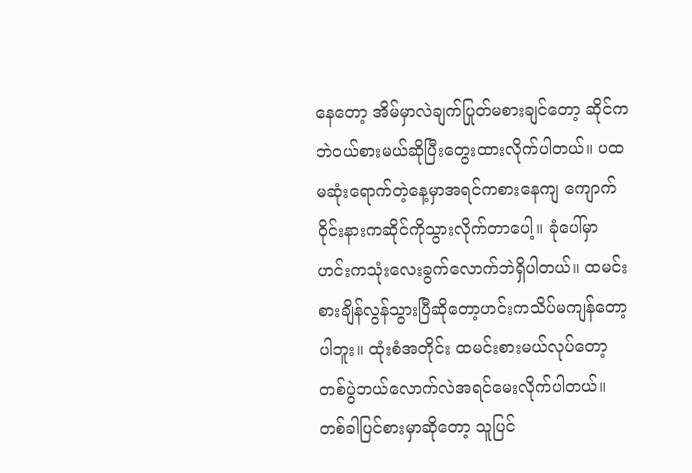နေတော့ အိမ်မှာလဲချက်ပြုတ်မစားချင်တော့ ဆိုင်ကဘဲဝယ်စားမယ်ဆိုပြီးတွေးထားလိုက်ပါတယ်။ ပထမဆုံးရောက်တဲ့နေ့မှာအရင်ကစားနေကျ ကျောက်ဝိုင်းနားကဆိုင်ကိုသွားလိုက်တာပေါ့။ ခုံပေါ်မှာဟင်းကသုံးလေးခွက်လောက်ဘဲရှိပါတယ်။ ထမင်းစားချိန်လွန်သွားပြီဆိုတော့ဟင်းကသိပ်မကျန်တော့ပါဘူး။ ထုံးစံအတိုင်း ထမင်းစားမယ်လုပ်တော့ တစ်ပွဲဘယ်လောက်လဲအရင်မေးလိုက်ပါတယ်။ တစ်ခါပြင်စားမှာဆိုတော့ သူပြင်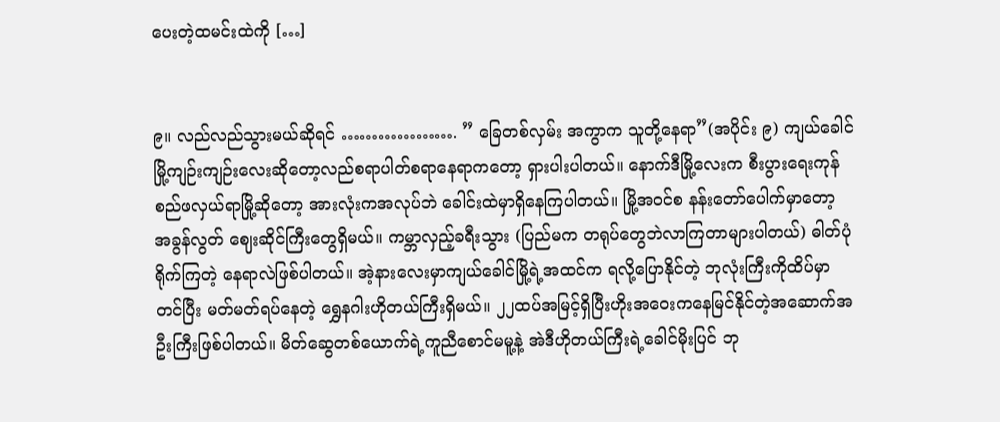ပေးတဲ့ထမင်းထဲကို […]


၉။ လည်လည်သွားမယ်ဆိုရင် ………………. ” ခြေတစ်လှမ်း အကွာက သူတို့နေရာ”(အပိုင်း ၉) ကျယ်ခေါင်မြို့ကျဉ်းကျဉ်းလေးဆိုတော့လည်စရာပါတ်စရာနေရာကတော့ ရှားပါးပါတယ်။ နောက်ဒီမြို့လေးက စီးပွားရေးကုန်စည်ဖလှယ်ရာမြို့ဆိုတော့ အားလုံးကအလုပ်ဘဲ ခေါင်းထဲမှာရှိနေကြပါတယ်။ မြို့အဝင်စ နန်းတော်ပေါက်မှာတော့ အခွန်လွတ် ဈေးဆိုင်ကြီးတွေရှိမယ်။ ကမ္ဘာလှည့်ခရီးသွား (ပြည်မက တရုပ်တွေဘဲလာကြတာများပါတယ်) ဓါတ်ပုံရိုက်ကြတဲ့ နေရာလဲဖြစ်ပါတယ်။ အဲ့နားလေးမှာကျယ်ခေါင်မြို့ရဲ့အထင်က ရလို့ပြောနိုင်တဲ့ ဘုလုံးကြီးကိုထိပ်မှာတင်ပြီး မတ်မတ်ရပ်နေတဲ့ ရွှေနဂါးဟိုတယ်ကြီးရှိမယ်။ ၂၂ထပ်အမြင့်ရှိပြီးဟိုးအဝေးကနေမြင်နိုင်တဲ့အဆောက်အဦးကြီးဖြစ်ပါတယ်။ မိတ်ဆွေတစ်ယောက်ရဲ့ကူညီစောင်မမူ့နဲ့ အဲဒီဟိုတယ်ကြီးရဲ့ခေါင်မိုးပြင် ဘု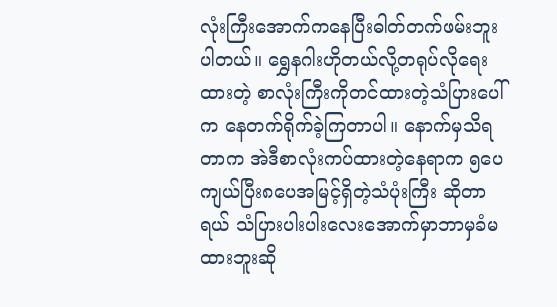လုံးကြီးအောက်ကနေပြီးဓါတ်တက်ဖမ်းဘူးပါတယ်။ ရွှေနဂါးဟိုတယ်လို့တရုပ်လိုရေးထားတဲ့ စာလုံးကြီးကိုတင်ထားတဲ့သံပြားပေါ်က နေတက်ရိုက်ခဲ့ကြတာပါ။ နောက်မှသိရတာက အဲဒီစာလုံးကပ်ထားတဲ့နေရာက ၅ပေကျယ်ပြီး၈ပေအမြင့်ရှိတဲ့သံပုံးကြီး ဆိုတာရယ် သံပြားပါးပါးလေးအောက်မှာဘာမှခံမထားဘူးဆို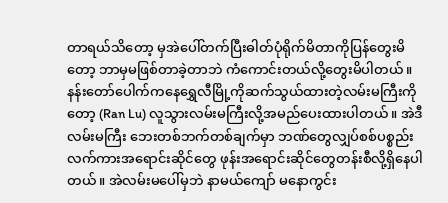တာရယ်သိတော့ မှအဲပေါ်တက်ပြီးဓါတ်ပုံရိုက်မိတာကိုပြန်တွေးမိတော့ ဘာမှမဖြစ်တာခဲ့တာဘဲ ကံကောင်းတယ်လို့တွေးမိပါတယ်။ နန်းတော်ပေါက်ကနေရွှေလီမြို့ကိုဆက်သွယ်ထားတဲ့လမ်းမကြီးကိုတော့ (Ran Lu) လူသွားလမ်းမကြီးလို့အမည်ပေးထားပါတယ်။ အဲဒီလမ်းမကြီး ဘေးတစ်ဘက်တစ်ချက်မှာ ဘဏ်တွေလျှပ်စစ်ပစ္စည်းလက်ကားအရောင်းဆိုင်တွေ ဖုန်းအရောင်းဆိုင်တွေတန်းစီလို့ရှိနေပါတယ်။ အဲလမ်းမပေါ်မှဘဲ နာမယ်ကျော် မနောကွင်း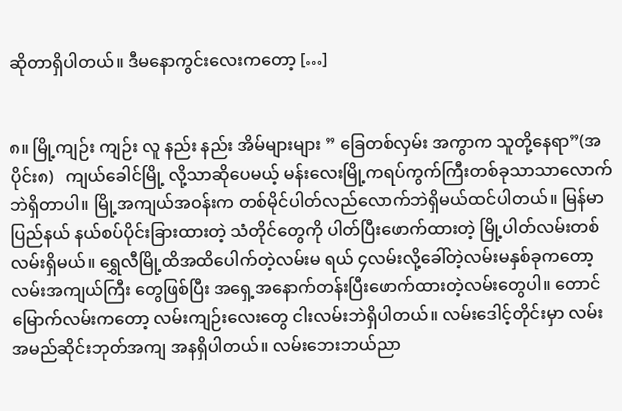ဆိုတာရှိပါတယ်။ ဒီမနောကွင်းလေးကတော့ […]


၈။ မြို့ကျဉ်း ကျဉ်း လူ နည်း နည်း အိမ်များများ ” ခြေတစ်လှမ်း အကွာက သူတို့နေရာ”(အပိုင်း၈)   ကျယ်ခေါင်မြို့ လို့သာဆိုပေမယ့် မန်းလေးမြို့ကရပ်ကွက်ကြီးတစ်ခုသာသာလောက်ဘဲရှိတာပါ။ မြို့အကျယ်အဝန်းက တစ်မိုင်ပါတ်လည်လောက်ဘဲရှိမယ်ထင်ပါတယ်။ မြန်မာပြည်နယ် နယ်စပ်ပိုင်းခြားထားတဲ့ သံတိုင်တွေကို ပါတ်ပြီးဖောက်ထားတဲ့ မြို့ပါတ်လမ်းတစ်လမ်းရှိမယ်။ ရွှေလီမြို့ထိအထိပေါက်တဲ့လမ်းမ ရယ် ၄လမ်းလို့ခေါ်တဲ့လမ်းမနှစ်ခုကတော့လမ်းအကျယ်ကြီး တွေဖြစ်ပြီး အရှေ့အနောက်တန်းပြီးဖောက်ထားတဲ့လမ်းတွေပါ။ တောင်မြောက်လမ်းကတော့ လမ်းကျဉ်းလေးတွေ ငါးလမ်းဘဲရှိပါတယ်။ လမ်းဒေါင့်တိုင်းမှာ လမ်း အမည်ဆိုင်းဘုတ်အကျ အနရှိပါတယ်။ လမ်းဘေးဘယ်ညာ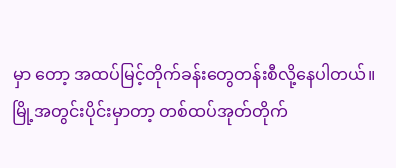မှာ တော့ အထပ်မြင့်တိုက်ခန်းတွေတန်းစီလို့နေပါတယ်။ မြို့အတွင်းပိုင်းမှာတာ့ တစ်ထပ်အုတ်တိုက်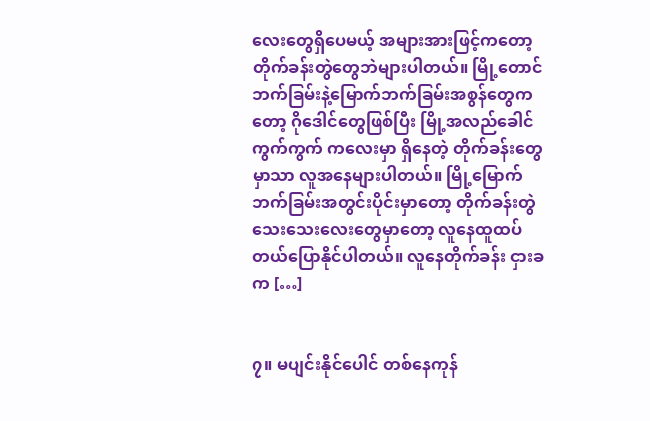လေးတွေရှိပေမယ့် အများအားဖြင့်ကတော့ တိုက်ခန်းတွဲတွေဘဲများပါတယ်။ မြို့တောင်ဘက်ခြမ်းနဲ့မြောက်ဘက်ခြမ်းအစွန်တွေကတော့ ဂိုဒေါင်တွေဖြစ်ပြီး မြို့အလည်ခေါင် ကွက်ကွက် ကလေးမှာ ရှိနေတဲ့ တိုက်ခန်းတွေမှာသာ လူအနေများပါတယ်။ မြို့မြောက်ဘက်ခြမ်းအတွင်းပိုင်းမှာတော့ တိုက်ခန်းတွဲသေးသေးလေးတွေမှာတော့ လူနေထူထပ်တယ်ပြောနိုင်ပါတယ်။ လူနေတိုက်ခန်း ငှားခ က […]


၇။ မပျင်းနိုင်ပေါင် တစ်နေကုန်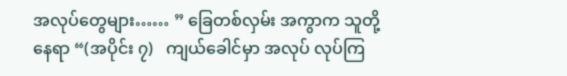အလုပ်တွေများ…… ” ခြေတစ်လှမ်း အကွာက သူတို့နေရာ “(အပိုင်း ၇)   ကျယ်ခေါင်မှာ အလုပ် လုပ်ကြ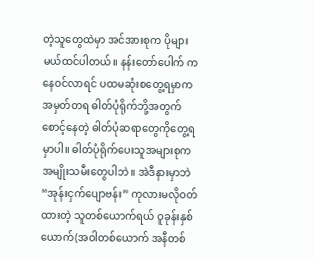တဲ့သူတွေထဲမှာ အင်အားစုက ပိုများမယ်ထင်ပါတယ်။ နန်းတော်ပေါက် က နေဝင်လာရင် ပထမဆုံးစတွေ့ရမှာက အမှတ်တရ ဓါတ်ပုံရိုက်ဘို့အတွက် စောင့်နေတဲ့ ဓါတ်ပုံဆရာတွေကိုတွေ့ရမှာပါ။ ဓါတ်ပုံရိုက်ပေးသူအများစုက အမျိုးသမီးတွေပါဘဲ။ အဲဒီနားမှာဘဲ “အုန်းငှက်ပျောဗန်း” ကုလားမလိုဝတ်ထားတဲ့ သူတစ်ယောက်ရယ် ဝူခုန်းနှစ်ယောက်(အဝါတစ်ယောက် အနီတစ်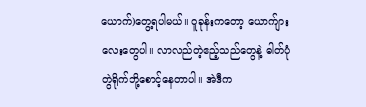ယောက်)တွေ့ရပါမယ်။ ဝူခုန်းကတော့ ယောက်ျားလေးတွေပါ။ လာလည်တဲ့ဧည့်သည်တွေနဲ့ ဓါတ်ပုံတွဲရိုက်ဘို့စောင့်နေတာပါ။ အဲဒီက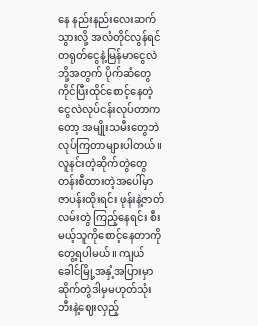နေ နည်းနည်းလေးဆက်သွားလို့ အလံတိုင်လွန်ရင် တရုတ်ငွေနဲ့မြန်မာငွေလဲဘို့အတွက် ပိုက်ဆံတွေကိုင်ပြီးထိုင်စောင့်နေတဲ့ ငွေလဲလုပ်ငန်းလုပ်တာကတော့ အမျိုးသမီးတွေဘဲလုပ်ကြတာများပါတယ်။ လူနင်းတဲ့ဆိုက်တွဲတွေ တန်းစီထားတဲ့အပေါ်မှာ ဇာပန်းထိုးရင်း ဖုန်းနဲ့ဇာတ်လမ်းတွဲ ကြည့်နေရင်း စီးမယ့်သူကိုစောင့်နေတာကိုတွေ့ရပါမယ်။ ကျယ်ခေါင်မြို့အနှံ့အပြားမှာ ဆိုက်တွဲဒါမှမဟုတ်သုံးဘီးနဲ့ဈေးလှည့်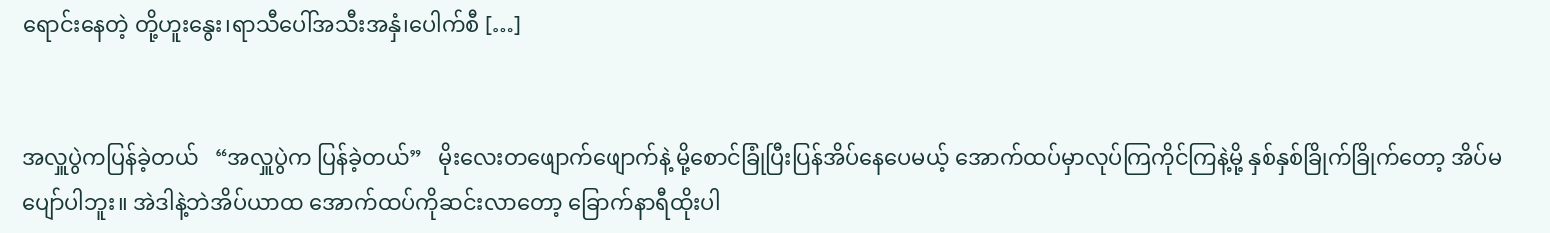ရောင်းနေတဲ့ တို့ဟူးနွေး၊ရာသီပေါ်အသီးအနှံ၊ပေါက်စီ […]


အလှူပွဲကပြန်ခဲ့တယ်   “အလှူပွဲက ပြန်ခဲ့တယ်”   မိုးလေးတဖျောက်ဖျောက်နဲ့ မို့စောင်ခြုံပြီးပြန်အိပ်နေပေမယ့် အောက်ထပ်မှာလုပ်ကြကိုင်ကြနဲ့မို့ နှစ်နှစ်ခြိုက်ခြိုက်တော့ အိပ်မပျော်ပါဘူး။ အဲဒါနဲ့ဘဲအိပ်ယာထ အောက်ထပ်ကိုဆင်းလာတော့ ခြောက်နာရီထိုးပါ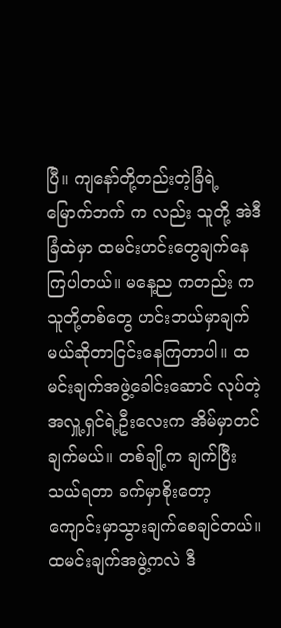ပြီ။ ကျနော်တို့တည်းတဲ့ခြံရဲ့မြောက်ဘက် က လည်း သူတို့ အဲဒီခြံထဲမှာ ထမင်းဟင်းတွေချက်နေကြပါတယ်။ မနေ့ည ကတည်း က သူတို့တစ်တွေ ဟင်းဘယ်မှာချက်မယ်ဆိုတာငြင်းနေကြတာပါ။ ထမင်းချက်အဖွဲ့ခေါင်းဆောင် လုပ်တဲ့ အလှူ့ရှင်ရဲ့ဦးလေးက အိမ်မှာတင်ချက်မယ်။ တစ်ချို့က ချက်ပြီးသယ်ရတာ ခက်မှာစိုးတော့ ကျောင်းမှာသွားချက်စေချင်တယ်။ ထမင်းချက်အဖွဲ့ကလဲ ဒီ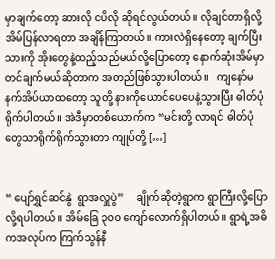မှာချက်တော့ ဆားလို ငပိလို ဆိုရင်လွယ်တယ်။ လိုချင်တာရှိလို့အိမ်ပြန်လာရတာ အချိန်ကြာတယ်။ ကားလဲရှိနေတော့ ချက်ပြီးသားကို အိုးတွေနဲ့ထည့်သည်မယ်လို့ပြောတော့ နောက်ဆုံးအိမ်မှာတင်ချက်မယ်ဆိုတာက အတည်ဖြစ်သွားပါတယ်။   ကျနော်မနက်အိပ်ယာထတော့ သူတို့ နားကိုယောင်ပေပေနဲ့သွားပြီး ဓါတ်ပုံရိုက်ပါတယ်။ အဲဒီမှာတစ်ယောက်က “မင်းတို့ လာရင် ဓါတ်ပုံတွေသာရိုက်ရိုက်သွားတာ ကျုပ်တို့ […]


“ ပျော်ရွှင်ဆင်နွဲ  ရွာအလှူပွဲ”     ချိုက်ဆိုတဲ့ရွာက ရွာကြီးလို့ပြောလို့ရပါတယ်။ အိမ်ခြေ ၃၀ဝ ကျော်လောက်ရှိပါတယ်။ ရွာရဲ့အဓိကအလုပ်က ကြက်သွန်နီ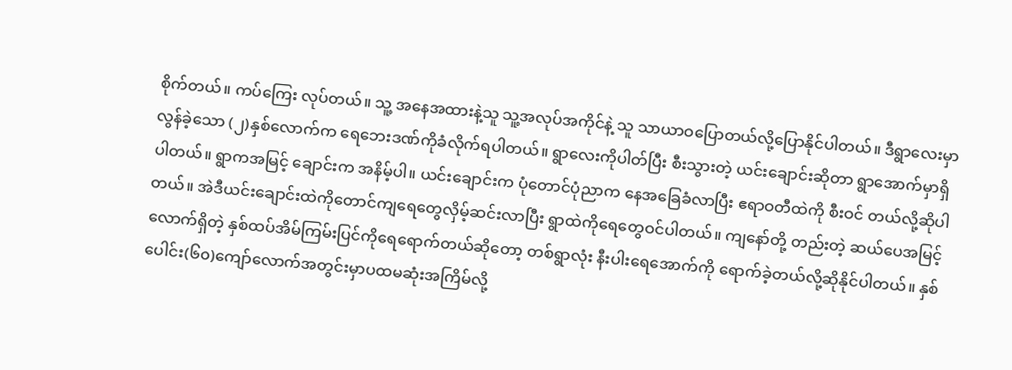စိုက်တယ်။ ကပ်ကြေး လုပ်တယ်။ သူ့ အနေအထားနဲ့သူ သူ့အလုပ်အကိုင်နဲ့ သူ သာယာဝပြောတယ်လို့ပြောနိုင်ပါတယ်။ ဒီရွာလေးမှာလွန်ခဲ့သော (၂)နှစ်လောက်က ရေဘေးဒဏ်ကိုခံလိုက်ရပါတယ်။ ရွာလေးကိုပါတ်ပြီး စီးသွားတဲ့ ယင်းချောင်းဆိုတာ ရွာအောက်မှာရှိပါတယ်။ ရွာကအမြင့် ချောင်းက အနိမ့်ပါ။ ယင်းချောင်းက ပုံတောင်ပုံညာက နေအခြေခံလာပြီး ဧရာဝတီထဲကို စီးဝင် တယ်လို့ဆိုပါတယ်။ အဲဒီယင်းချောင်းထဲကိုတောင်ကျရေတွေလှိမ့်ဆင်းလာပြီး ရွာထဲကိုရေတွေဝင်ပါတယ်။ ကျနော်တို့ တည်းတဲ့ ဆယ်ပေအမြင့်လောက်ရှိတဲ့ နှစ်ထပ်အိမ်ကြမ်းပြင်ကိုရေရောက်တယ်ဆိုတော့ တစ်ရွာလုံး နီးပါးရေအောက်ကို ရောက်ခဲ့တယ်လို့ဆိုနိုင်ပါတယ်။ နှစ်ပေါင်း(၆၀)ကျော်လောက်အတွင်းမှာပထမဆုံးအကြိမ်လို့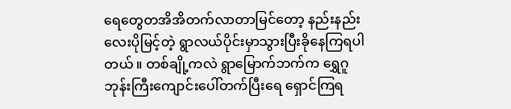ရေတွေတအိအိတက်လာတာမြင်တော့ နည်းနည်းလေးပိုမြင့်တဲ့ ရွာလယ်ပိုင်းမှာသွားပြီးခိုနေကြရပါတယ်။ တစ်ချို့ကလဲ ရွာမြောက်ဘက်က ရွှေဂူဘုန်းကြီးကျောင်းပေါ်တက်ပြီးရေ ရှောင်ကြရ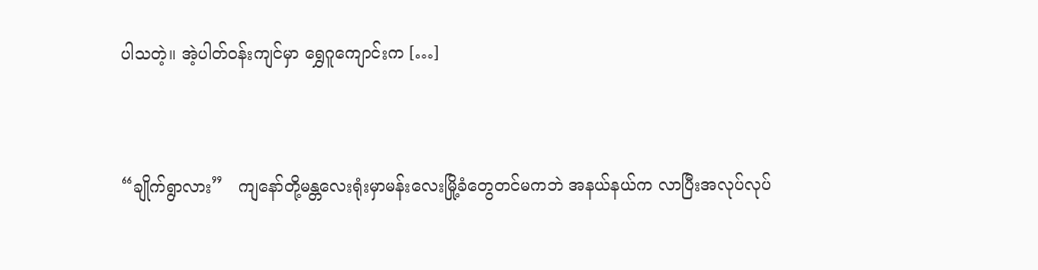ပါသတဲ့။ အဲ့ပါတ်ဝန်းကျင်မှာ ရွှေဂူကျောင်းက […]


“ချိုက်ရွာလား”   ကျနော်တို့မန္တလေးရုံးမှာမန်းလေးမြို့ခံတွေတင်မကဘဲ အနယ်နယ်က လာပြီးအလုပ်လုပ်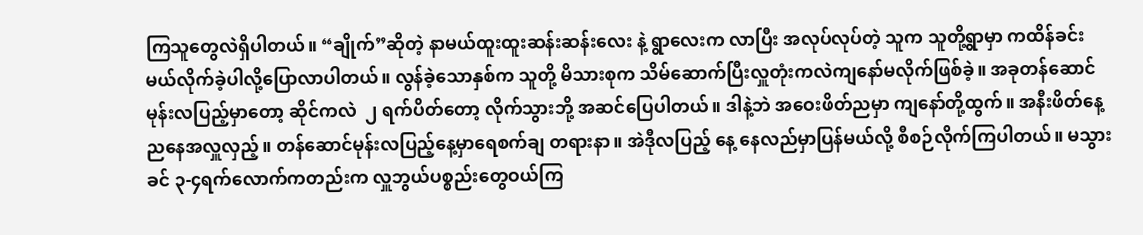ကြသူတွေလဲရှိပါတယ်။ “ချိုက်”ဆိုတဲ့ နာမယ်ထူးထူးဆန်းဆန်းလေး နဲ့ ရွာလေးက လာပြီး အလုပ်လုပ်တဲ့ သူက သူတို့ရွာမှာ ကထိန်ခင်းမယ်လိုက်ခဲ့ပါလို့ပြောလာပါတယ်။ လွန်ခဲ့သောနှစ်က သူတို့ မိသားစုက သိမ်ဆောက်ပြီးလှူတုံးကလဲကျနော်မလိုက်ဖြစ်ခဲ့။ အခုတန်ဆောင်မုန်းလပြည့်မှာတော့ ဆိုင်ကလဲ  ၂ ရက်ပိတ်တော့ လိုက်သွားဘို့ အဆင်ပြေပါတယ်။ ဒါနဲ့ဘဲ အဝေးဖိတ်ညမှာ ကျနော်တို့ထွက်။ အနီးဖိတ်နေ့ညနေအလှူလှည့်။ တန်ဆောင်မုန်းလပြည့်နေ့မှာရေစက်ချ တရားနာ။ အဲဒီုလပြည့် နေ့ နေလည်မှာပြန်မယ်လို့ စီစဉ်လိုက်ကြပါတယ်။ မသွားခင် ၃-၄ရက်လောက်ကတည်းက လှူဘွယ်ပစ္စည်းတွေဝယ်ကြ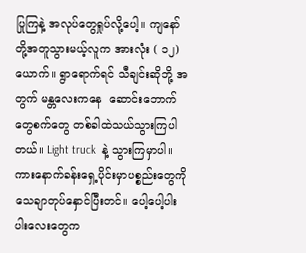ပြုကြနဲ့ အလုပ်တွေရှုပ်လို့ပေါ့။ ကျနော်တို့အတူသွားမယ့်လူက အားလုံး ( ၁၂)ယောက်။ ရွာရောက်ရင် သီချင်းဆိုဘို့ အတွက် မန္တလေးကနေ  ဆောင်းဘောက်တွေစက်တွေ တစ်ခါထဲသယ်သွားကြပါတယ်။ Light truck  နဲ့ သွားကြမှာပါ။ ကားနောက်ခန်းရှေ့ပိုင်းမှာပစ္စည်းတွေကို သေချာတုပ်နှောင်ပြီးတင်။ ပေါ့ပေါ့ပါးပါးလေးတွေက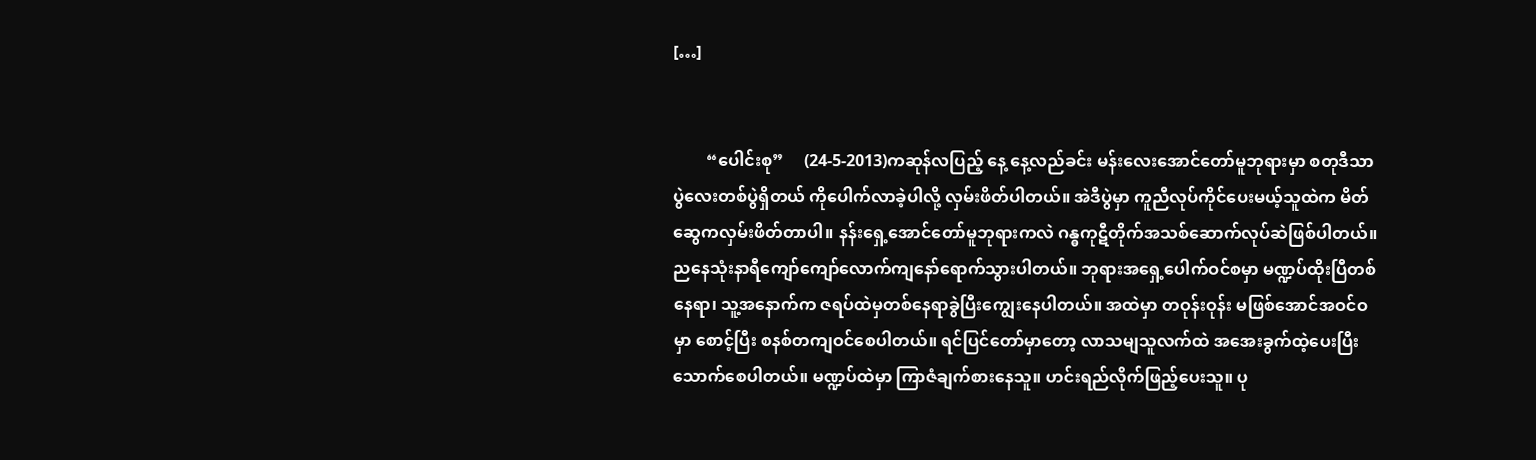[…]


        “ပေါင်းစု”     (24-5-2013)ကဆုန်လပြည့် နေ့ နေ့လည်ခင်း မန်းလေးအောင်တော်မူဘုရားမှာ စတုဒီသာပွဲလေးတစ်ပွဲရှိတယ် ကိုပေါက်လာခဲ့ပါလို့ လှမ်းဖိတ်ပါတယ်။ အဲဒီပွဲမှာ ကူညီလုပ်ကိုင်ပေးမယ့်သူထဲက မိတ်ဆွေကလှမ်းဖိတ်တာပါ။ နန်းရှေ့အောင်တော်မူဘုရားကလဲ ဂန္ဓကုဋီတိုက်အသစ်ဆောက်လုပ်ဆဲဖြစ်ပါတယ်။ ညနေသုံးနာရီကျော်ကျော်လောက်ကျနော်ရောက်သွားပါတယ်။ ဘုရားအရှေ့ပေါက်ဝင်စမှာ မဏ္ဍပ်ထိုးပြီတစ်နေရာ၊ သူ့အနောက်က ဇရပ်ထဲမှတစ်နေရာခွဲပြီးကျွေးနေပါတယ်။ အထဲမှာ တဝုန်းဝုန်း မဖြစ်အောင်အဝင်ဝမှာ စောင့်ပြီး စနစ်တကျဝင်စေပါတယ်။ ရင်ပြင်တော်မှာတော့ လာသမျသူလက်ထဲ အအေးခွက်ထဲ့ပေးပြီးသောက်စေပါတယ်။ မဏ္ဍပ်ထဲမှာ ကြာဇံချက်စားနေသူ။ ဟင်းရည်လိုက်ဖြည့်ပေးသူ။ ပု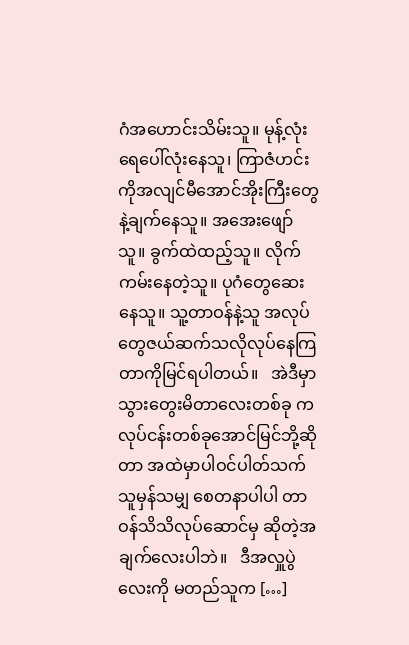ဂံအဟောင်းသိမ်းသူ။ မုန့်လုံးရေပေါ်လုံးနေသူ၊ ကြာဇံဟင်းကိုအလျင်မီအောင်အိုးကြီးတွေနဲ့ချက်နေသူ။ အအေးဖျော်သူ။ ခွက်ထဲထည့်သူ။ လိုက်ကမ်းနေတဲ့သူ။ ပုဂံတွေဆေးနေသူ။ သူ့တာဝန်နဲ့သူ အလုပ်တွေဇယ်ဆက်သလိုလုပ်နေကြတာကိုမြင်ရပါတယ်။   အဲဒီမှာသွားတွေးမိတာလေးတစ်ခု က လုပ်ငန်းတစ်ခုအောင်မြင်ဘို့ဆိုတာ အထဲမှာပါဝင်ပါတ်သက်သူမှန်သမျှ စေတနာပါပါ တာဝန်သိသိလုပ်ဆောင်မှ ဆိုတဲ့အချက်လေးပါဘဲ။   ဒီအလှူပွဲလေးကို မတည်သူက […]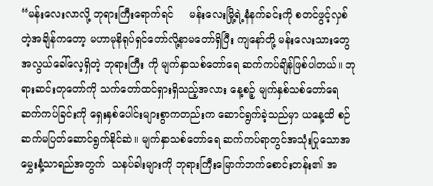“မန်းလေးလာလို့ ဘုရားကြီးရောက်ရင်     မန်းလေးမြို့ရဲ့နံနက်ခင်းကို စတင်ဖွင့်လှစ်တဲ့အချိန်ကတော့ မဟာမုနိရုပ်ရှင်တော်လို့နာမတော်ရှိပြီး ကျနော်တို့ မန်းလေးသားတွေအလွယ်ခေါ်လေ့ရှိတဲ့ ဘုရားကြီး ကို မျက်နှာသစ်တော်ရေ ဆက်ကပ်ချိန်ဖြစ်ပါတယ်။ ဘုရားဆင်းတုတော်ကို သက်တော်ထင်ရှားရှိသည့်အလား နေ့စဉ့် မျက်နှစ်သစ်တော်ရေဆက်ကပ်ခြင်းကို ရှေးနှစ်ပေါင်းများစွာကတည်းက ဆောင်ရွက်ခဲ့သည်မှာ ယနေ့ထိ စဉ်ဆက်မပြတ်ဆောင်ရွက်နိုင်ဆဲ။ မျက်နှာသစ်တော်ရေ ဆက်ကပ်ရာတွင်အသုံးပြုသောအမွှေးနံ့သာရည်အတွက်  သနပ်ခါးများကို ဘုရားကြီးမြောက်ဘက်စောင်းတန်း၏ အ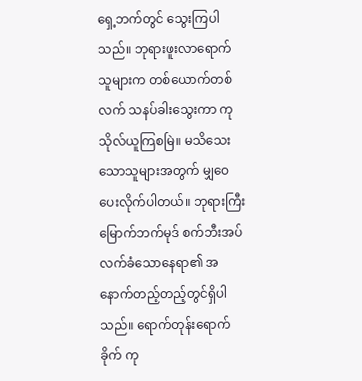ရှေ့ဘက်တွင် သွေးကြပါသည်။ ဘုရားဖူးလာရောက်သူများက တစ်ယောက်တစ်လက် သနပ်ခါးသွေးကာ ကုသိုလ်ယူကြစမြဲ။ မသိသေးသောသူများအတွက် မျှဝေပေးလိုက်ပါတယ်။ ဘုရားကြီးမြောက်ဘက်မုဒ် စက်ဘီးအပ်လက်ခံသောနေရာ၏ အနောက်တည့်တည့်တွင်ရှိပါသည်။ ရောက်တုန်းရောက်ခိုက် ကု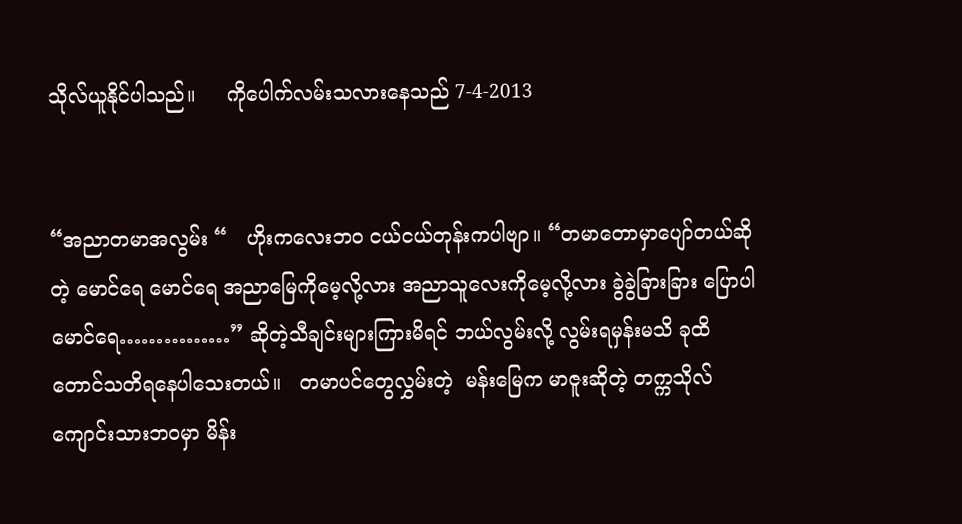သိုလ်ယူနိုင်ပါသည်။     ကိုပေါက်လမ်းသလားနေသည် 7-4-2013


“အညာတမာအလွမ်း “   ဟိုးကလေးဘဝ ငယ်ငယ်တုန်းကပါဗျာ။ “တမာတောမှာပျော်တယ်ဆိုတဲ့ မောင်ရေ မောင်ရေ အညာမြေကိုမေ့လို့လား အညာသူလေးကိုမေ့လို့လား ခွဲခွဲခြားခြား ပြောပါမောင်ရေ……………” ဆိုတဲ့သီချင်းများကြားမိရင် ဘယ်လွမ်းလို့ လွမ်းရမှန်းမသိ ခုထိတောင်သတိရနေပါသေးတယ်။   တမာပင်တွေလွှမ်းတဲ့  မန်းမြေက မာဇူးဆိုတဲ့ တက္ကသိုလ်ကျောင်းသားဘဝမှာ မိန်း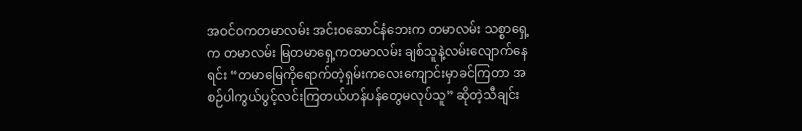အဝင်ဝကတမာလမ်း အင်းဝဆောင်နံဘေးက တမာလမ်း သစ္စာရှေ့က တမာလမ်း မြတမာရှေ့ကတမာလမ်း ချစ်သူနဲ့လမ်းလျောက်နေရင်း “တမာမြေကိုရောက်တဲ့ရှမ်းကလေးကျောင်းမှာခင်ကြတာ အစဉ်ပါကွယ်ပွင့်လင်းကြတယ်ဟန်ပန်တွေမလုပ်သူ” ဆိုတဲ့သီချင်း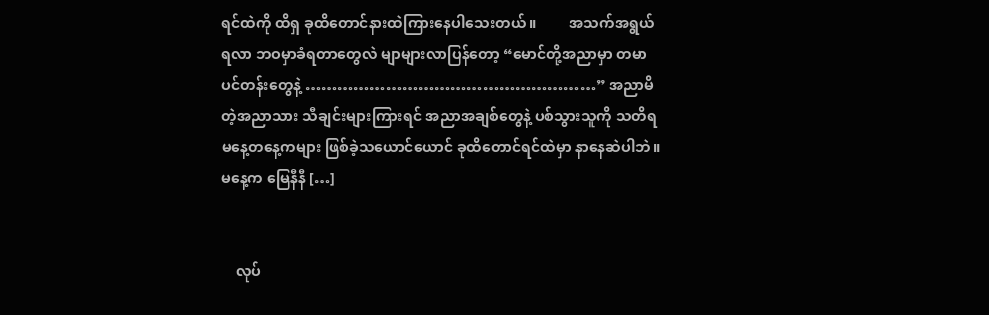ရင်ထဲကို ထိရှ ခုထိတောင်နားထဲကြားနေပါသေးတယ်။         အသက်အရွယ်ရလာ ဘဝမှာခံရတာတွေလဲ မျာများလာပြန်တော့ “မောင်တို့အညာမှာ တမာပင်တန်းတွေနဲ့ ………………………………………………” အညာမိတဲ့အညာသား သီချင်းများကြားရင် အညာအချစ်တွေနဲ့ ပစ်သွားသူကို သတိရ မနေ့တနေ့ကများ ဖြစ်ခဲ့သယောင်ယောင် ခုထိတောင်ရင်ထဲမှာ နာနေဆဲပါဘဲ။ မနေ့က မြေနီနီ […]


    လုပ်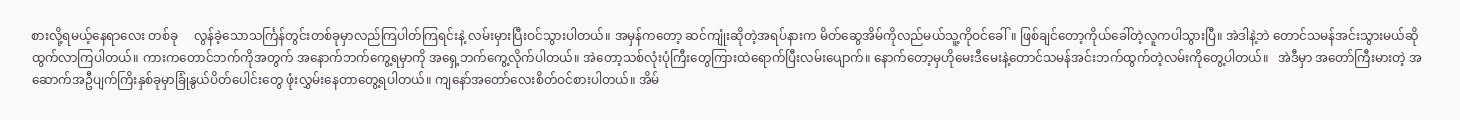စားလို့ရမယ့်နေရာလေး တစ်ခု     လွန်ခဲ့သောသင်္ကြန်တွင်းတစ်ခုမှာလည်ကြပါတ်ကြရင်းနဲ့ လမ်းမှားပြီးဝင်သွားပါတယ်။ အမှန်ကတော့ ဆင်ကျုံးဆိုတဲ့အရပ်နားက မိတ်ဆွေအိမ်ကိုလည်မယ်သူ့ကိုဝင်ခေါ်။ ဖြစ်ချင်တော့ကိုယ်ခေါ်တဲ့လူကပါသွားပြီ။ အဲဒါနဲ့ဘဲ တောင်သမန်အင်းသွားမယ်ဆို ထွက်လာကြပါတယ်။ ကားကတောင်ဘက်ကိုအတွက် အနောက်ဘက်ကွေ့ရမှာကို အရှေ့ဘက်ကွေ့လိုက်ပါတယ်။ အဲတော့သစ်လုံးပုံကြီးတွေကြားထဲရောက်ပြီးလမ်းပျောက်။ နောက်တော့မှဟိုမေးဒီမေးနဲ့တောင်သမန်အင်းဘက်ထွက်တဲ့လမ်းကိုတွေ့ပါတယ်။   အဲဒီမှာ အတော်ကြီးမားတဲ့ အဆောက်အဦပျက်ကြိးနှစ်ခုမှာခြုံနွယ်ပိတ်ပေါင်းတွေ ဖုံးလွှမ်းနေတာတွေ့ရပါတယ်။ ကျနော်အတော်လေးစိတ်ဝင်စားပါတယ်။ အိမ်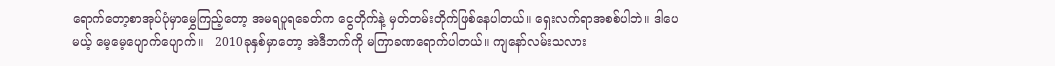ရောက်တော့စာအုပ်ပုံမှာမွှေကြည့်တော့ အမရပူရခေတ်က ငွေတိုက်နဲ့ မှတ်တမ်းတိုက်ဖြစ်နေပါတယ်။ ရှေးလက်ရာအစစ်ပါဘဲ။ ဒါပေမယ့် မေ့မေ့ပျောက်ပျောက်။   2010ခုနှစ်မှာတော့ အဲဒီဘက်ကို မကြာခဏရောက်ပါတယ်။ ကျနော်လမ်းသလား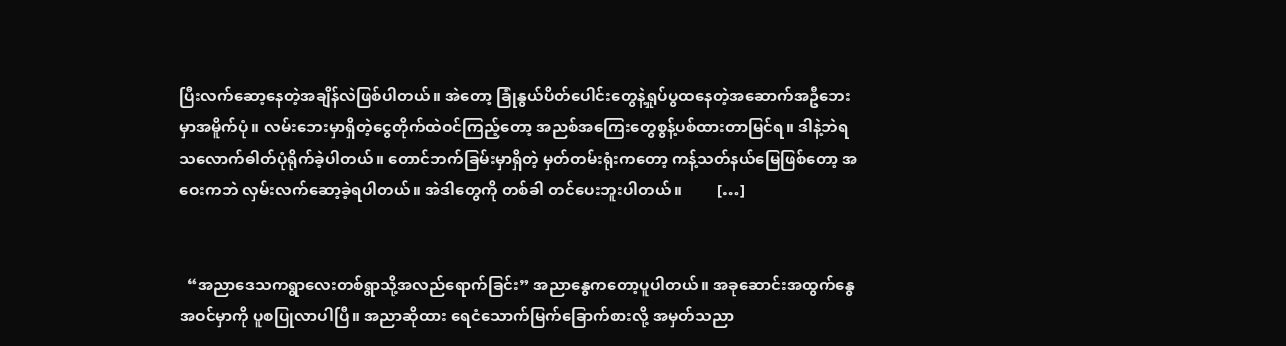ပြီးလက်ဆော့နေတဲ့အချိန်လဲဖြစ်ပါတယ်။ အဲတော့ ခြုံနွယ်ပိတ်ပေါင်းတွေနဲ့ရှုပ်ပွထနေတဲ့အဆောက်အဦဘေးမှာအမိူက်ပုံ။ လမ်းဘေးမှာရှိတဲ့ငွေတိုက်ထဲဝင်ကြည့်တော့ အညစ်အကြေးတွေစွန့်ပစ်ထားတာမြင်ရ။ ဒါနဲ့ဘဲရသလောက်ဓါတ်ပုံရိုက်ခဲ့ပါတယ်။ တောင်ဘက်ခြမ်းမှာရှိတဲ့ မှတ်တမ်းရုံးကတော့ ကန့်သတ်နယ်မြေဖြစ်တော့ အဝေးကဘဲ လှမ်းလက်ဆော့ခဲ့ရပါတယ်။ အဲဒါတွေကို တစ်ခါ တင်ပေးဘူးပါတယ်။         […]


  “အညာဒေသကရွာလေးတစ်ရွာသို့အလည်ရောက်ခြင်း” အညာနွေကတော့ပူပါတယ်။ အခုဆောင်းအထွက်နွေအဝင်မှာကို ပူစပြုလာပါပြီ။ အညာဆိုထား ရေငံသောက်မြက်ခြောက်စားလို့ အမှတ်သညာ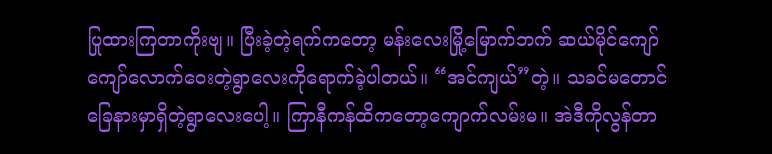ပြုထားကြတာကိုးဗျ။ ပြီးခဲ့တဲ့ရက်ကတော့ မန်းလေးမြို့မြောက်ဘက် ဆယ်မိုင်ကျော်ကျော်လောက်ဝေးတဲ့ရွာလေးကိုရောက်ခဲ့ပါတယ်။ “အင်ကျယ်”တဲ့။ သခင်မတောင်ခြေနားမှာရှိတဲ့ရွာလေးပေါ့။ ကြာနီကန်ထိကတော့ကျောက်လမ်းမ။ အဲဒီကိုလွန်တာ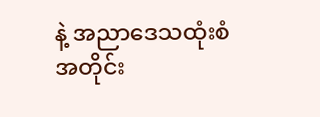နဲ့ အညာဒေသထုံးစံအတိုင်း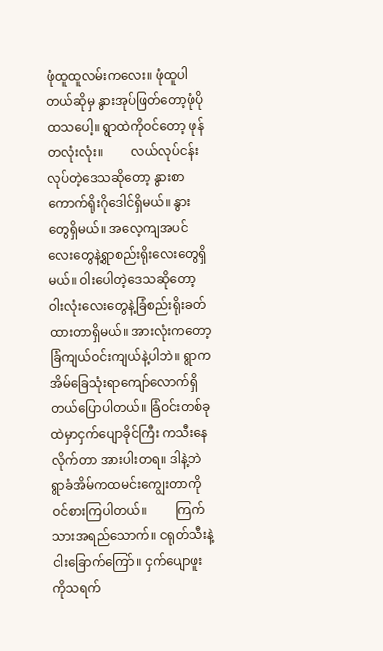ဖုံထူထူလမ်းကလေး။ ဖုံထူပါတယ်ဆိုမှ နွားအုပ်ဖြတ်တော့ဖုံပိုထသပေါ့။ ရွာထဲကိုဝင်တော့ ဖုန်တလုံးလုံး။         လယ်လုပ်ငန်းလုပ်တဲ့ဒေသဆိုတော့ နွားစာကောက်ရိုးဂိုဒေါင်ရှိမယ်။ နွားတွေရှိမယ်။ အလေ့ကျအပင်လေးတွေနဲ့ရွာစည်းရိုးလေးတွေရှိမယ်။ ဝါးပေါတဲ့ဒေသဆိုတော့ ဝါးလုံးလေးတွေနဲ့ခြံစည်းရိုးခတ်ထားတာရှိမယ်။ အားလုံးကတော့ ခြံကျယ်ဝင်းကျယ်နဲ့ပါဘဲ။ ရွာကအိမ်ခြေသုံးရာကျော်လောက်ရှိတယ်ပြောပါတယ်။ ခြံဝင်းတစ်ခုထဲမှာငှက်ပျောခိုင်ကြီး ကသီးနေလိုက်တာ အားပါးတရ။ ဒါနဲ့ဘဲ ရွာခံအိမ်ကထမင်းကျွေးတာကိုဝင်စားကြပါတယ်။         ကြက်သားအရည်သောက်။ ငရုတ်သီးနဲ့ငါးခြောက်ကြော်။ ငှက်ပျောဖူးကိုသရက်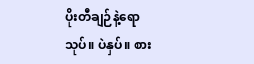ပိုးတီချဉ်နဲ့ရောသုပ်။ ပဲနှပ်။ စား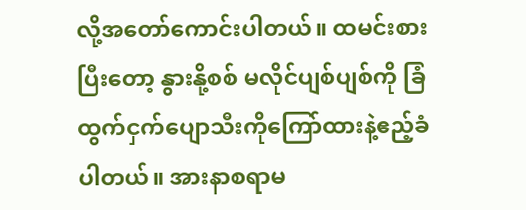လို့အတော်ကောင်းပါတယ်။ ထမင်းစားပြီးတော့ နွားနို့စစ် မလိုင်ပျစ်ပျစ်ကို ခြံထွက်ငှက်ပျောသီးကိုကြော်ထားနဲ့ဧည့်ခံပါတယ်။ အားနာစရာမ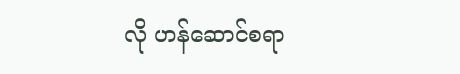လို ဟန်ဆောင်စရာ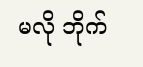မလို ဘိုက်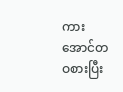ကားအောင်တဝစားပြီး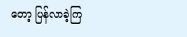တော့ ပြန်လာခဲ့ကြ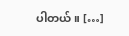ပါတယ်။ […]